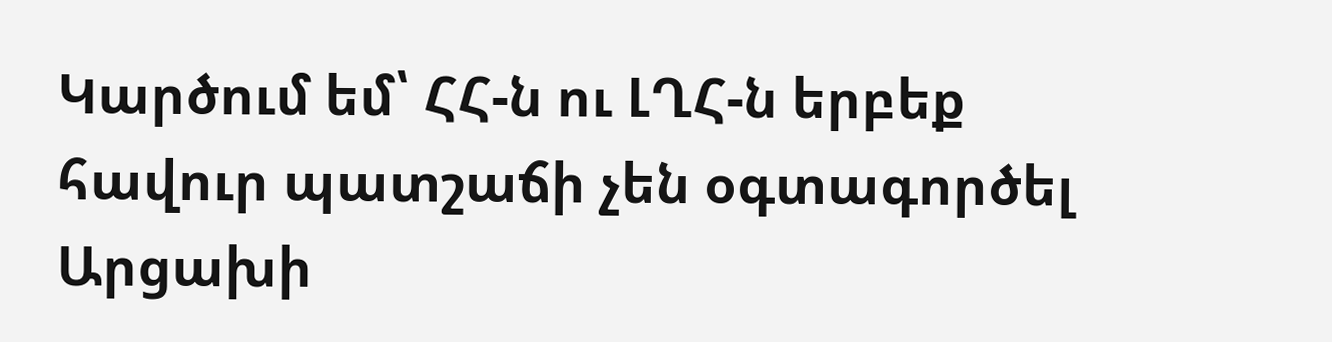Կարծում եմ՝ ՀՀ-ն ու ԼՂՀ-ն երբեք հավուր պատշաճի չեն օգտագործել Արցախի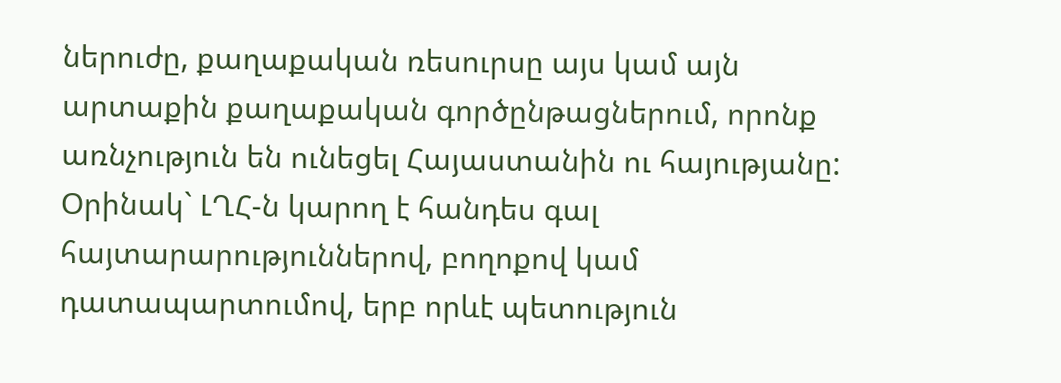ներուժը, քաղաքական ռեսուրսը այս կամ այն արտաքին քաղաքական գործընթացներում, որոնք առնչություն են ունեցել Հայաստանին ու հայությանը: Օրինակ` ԼՂՀ-ն կարող է հանդես գալ հայտարարություններով, բողոքով կամ դատապարտումով, երբ որևէ պետություն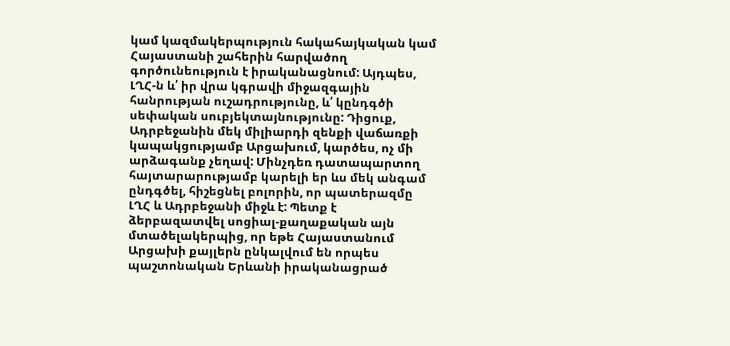կամ կազմակերպություն հակահայկական կամ Հայաստանի շահերին հարվածող գործունեություն է իրականացնում: Այդպես, ԼՂՀ-ն և՛ իր վրա կգրավի միջազգային հանրության ուշադրությունը, և՛ կընդգծի սեփական սուբյեկտայնությունը: Դիցուք, Ադրբեջանին մեկ միլիարդի զենքի վաճառքի կապակցությամբ Արցախում, կարծես, ոչ մի արձագանք չեղավ: Մինչդեռ դատապարտող հայտարարությամբ կարելի եր ևս մեկ անգամ ընդգծել, հիշեցնել բոլորին, որ պատերազմը ԼՂՀ և Ադրբեջանի միջև է: Պետք է ձերբազատվել սոցիալ-քաղաքական այն մտածելակերպից, որ եթե Հայաստանում Արցախի քայլերն ընկալվում են որպես պաշտոնական Երևանի իրականացրած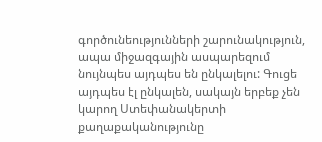գործունեությունների շարունակություն, ապա միջազգային ասպարեզում նույնպես այդպես են ընկալելու: Գուցե այդպես էլ ընկալեն, սակայն երբեք չեն կարող Ստեփանակերտի քաղաքականությունը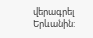վերագրել Երևանին: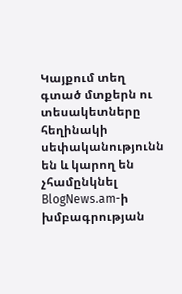Կայքում տեղ գտած մտքերն ու տեսակետները հեղինակի սեփականությունն են և կարող են չհամընկնել BlogNews.am-ի խմբագրության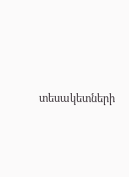տեսակետների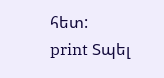հետ:
print Տպել